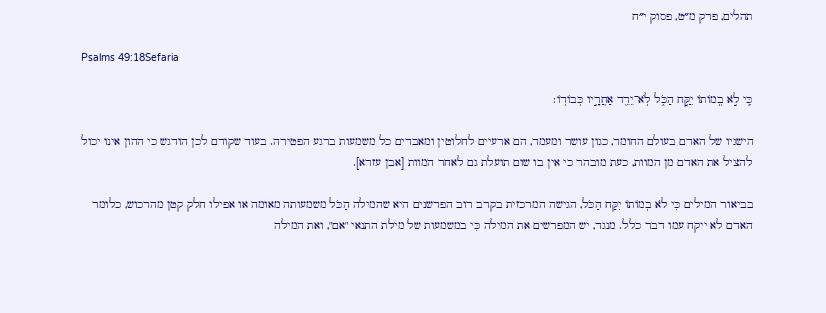תהלים, פרק מ״ט, פסוק י״ח

Psalms 49:18Sefaria

כִּ֤י לֹ֣א בְ֭מוֹתוֹ יִקַּ֣ח הַכֹּ֑ל לֹֽא־יֵרֵ֖ד אַחֲרָ֣יו כְּבוֹדֽוֹ׃

הישגיו של האדם בעולם החומר, כגון עושר ומעמד, הם ארעיים לחלוטין ומאבדים כל משמעות ברגע הפטירה. בעוד שקודם לכן הודגש כי ההון אינו יכול להציל את האדם מן המוות, כעת מובהר כי אין בו שום תועלת גם לאחר המוות [אבן עזרא].

בביאור המילים כִּי לֹא בְמוֹתוֹ יִקַּח הַכֹּל, הגישה המרכזית בקרב רוב הפרשנים היא שהמילה הַכֹּל משמעותה מאומה או אפילו חלק קטן מהרכוש, כלומר האדם לא ייקח עמו דבר כלל. מנגד, יש המפרשים את המילה כִּי במשמעות של מילת התנאי "אם", ואת המילה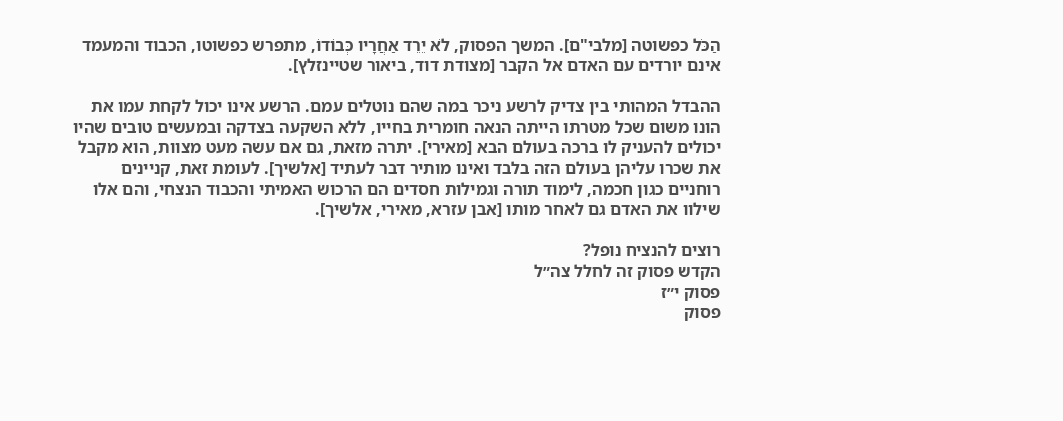הַכֹּל כפשוטה [מלבי"ם]. המשך הפסוק, לֹא יֵרֵד אַחֲרָיו כְּבוֹדוֹ, מתפרש כפשוטו, הכבוד והמעמד אינם יורדים עם האדם אל הקבר [מצודת דוד, ביאור שטיינזלץ].

ההבדל המהותי בין צדיק לרשע ניכר במה שהם נוטלים עמם. הרשע אינו יכול לקחת עמו את הונו משום שכל מטרתו הייתה הנאה חומרית בחייו, ללא השקעה בצדקה ובמעשים טובים שהיו יכולים להעניק לו ברכה בעולם הבא [מאירי]. יתרה מזאת, גם אם עשה מעט מצוות, הוא מקבל את שכרו עליהן בעולם הזה בלבד ואינו מותיר דבר לעתיד [אלשיך]. לעומת זאת, קניינים רוחניים כגון חכמה, לימוד תורה וגמילות חסדים הם הרכוש האמיתי והכבוד הנצחי, והם אלו שילוו את האדם גם לאחר מותו [אבן עזרא, מאירי, אלשיך].

רוצים להנציח נופל?
הקדש פסוק זה לחלל צה״ל
פסוק י״ז
פסוק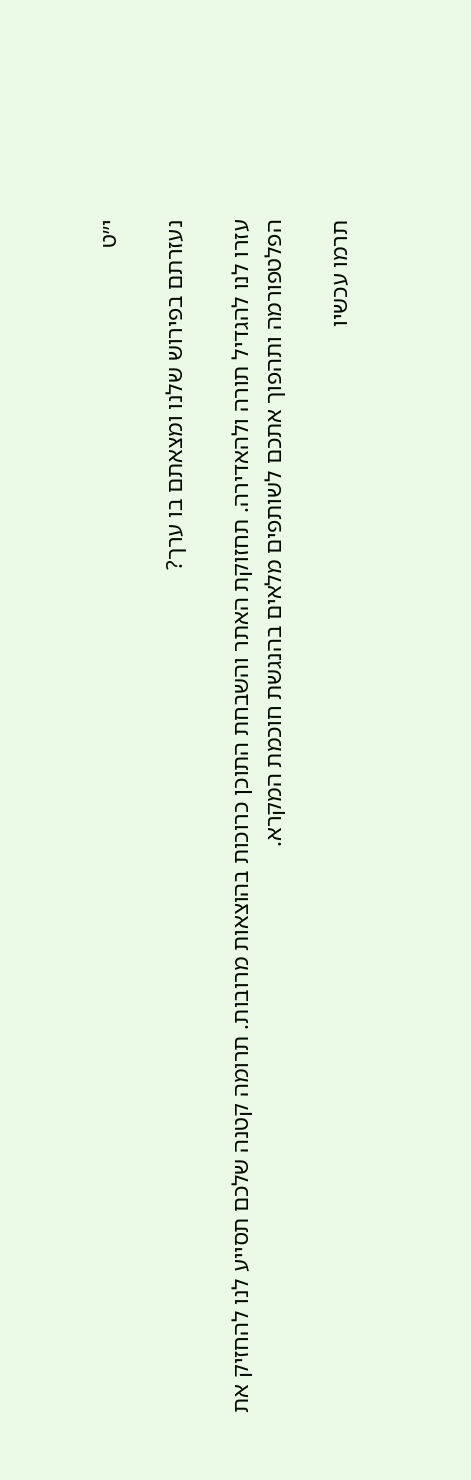י״ט

נעזרתם בפירוש שלנו ומצאתם בו ערך?

עזרו לנו להגדיל תורה ולהאדירה. תחזוקת האתר והשבחת התוכן כרוכות בהוצאות מרובות. תרומה קטנה שלכם תסייע לנו להחזיק את הפלטפורמה ותהפוך אתכם לשותפים מלאים בהנגשת חוכמת המקרא.

תרמו עכשיו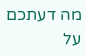מה דעתכם על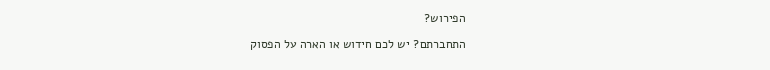הפירוש?

התחברתם? יש לכם חידוש או הארה על הפסוק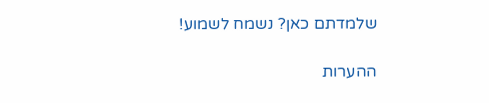שלמדתם כאן? נשמח לשמוע!

ההערות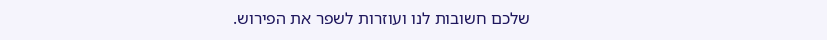שלכם חשובות לנו ועוזרות לשפר את הפירוש.